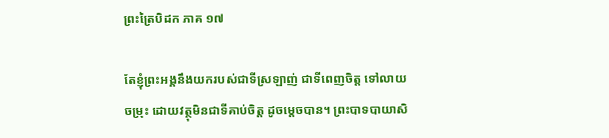ព្រះត្រៃបិដក ភាគ ១៧

តែខ្ញុំព្រះអង្គនឹងយករបស់ជាទីស្រឡាញ់ ជាទីពេញចិត្ត ទៅលាយចម្រុះ ដោយវត្ថុមិនជាទីគាប់ចិត្ត ដូចម្តេចបាន។ ព្រះបាទបាយាសិ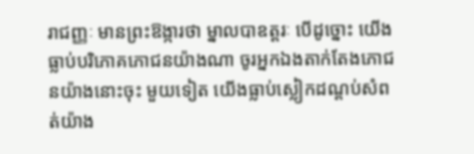រាជញ្ញៈ មានព្រះឱង្ការថា ម្នាលបាឧត្តរៈ បើដូច្នោះ យើងធ្លាប់បរិភោគភោជនយ៉ាងណា ចូរអ្នកឯងតាក់តែងភោជនយ៉ាងនោះចុះ មួយទៀត យើងធ្លាប់ស្លៀកដណ្តប់សំពត់យ៉ាង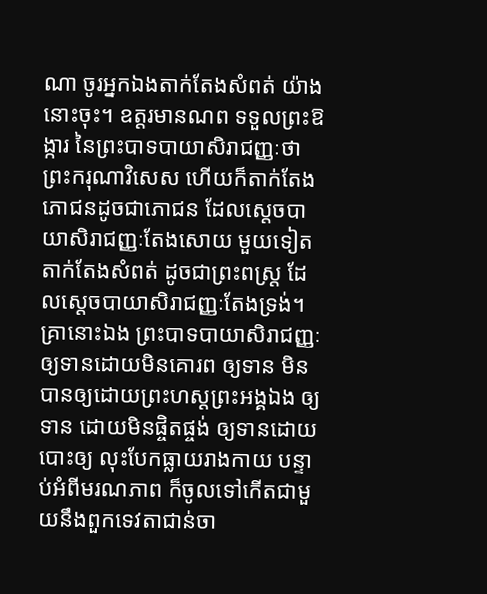ណា ចូរអ្នកឯងតាក់តែងសំពត់ យ៉ាងនោះចុះ។ ឧត្តរមានណព ទទួលព្រះឱង្ការ នៃព្រះបាទបាយាសិរាជញ្ញៈថា ព្រះករុណាវិសេស ហើយក៏តាក់តែងភោជនដូចជាភោជន ដែលស្តេចបាយាសិរាជញ្ញៈតែងសោយ មួយទៀត តាក់តែងសំពត់ ដូចជាព្រះពស្ត្រ ដែលស្តេចបាយាសិរាជញ្ញៈតែងទ្រង់។ គ្រានោះឯង ព្រះបាទបាយាសិរាជញ្ញៈ ឲ្យទានដោយមិនគោរព ឲ្យទាន មិនបានឲ្យដោយព្រះហស្តព្រះអង្គឯង ឲ្យទាន ដោយមិនផ្ចិតផ្ចង់ ឲ្យទានដោយបោះឲ្យ លុះបែកធ្លាយរាងកាយ បន្ទាប់អំពីមរណភាព ក៏ចូលទៅកើតជាមួយនឹងពួកទេវតាជាន់ចា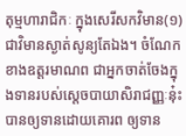តុម្មហារាជិកៈ ក្នុងសេរីសកវិមាន(១) ជាវិមានស្ងាត់សូន្យតែឯង។ ចំណែកខាងឧត្តរមាណព ជាអ្នកចាត់ចែងក្នុងទានរបស់ស្តេចបាយាសិរាជញ្ញៈនុ៎ះ បានឲ្យទានដោយគោរព ឲ្យទាន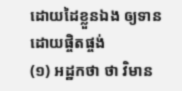ដោយដៃខ្លួនឯង ឲ្យទានដោយផ្ចិតផ្ចង់
(១) អដ្ឋកថា ថា វិមាន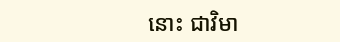នោះ ជាវិមា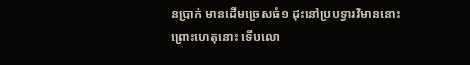នប្រាក់ មានដើមច្រេសធំ១ ដុះនៅប្របទ្វារវិមាននោះ ព្រោះហេតុនោះ ទើបលោ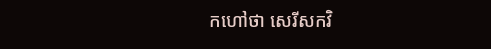កហៅថា សេរីសកវិ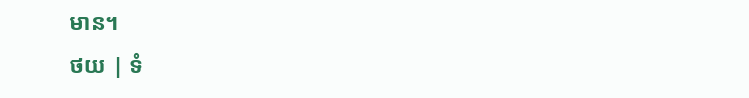មាន។
ថយ | ទំ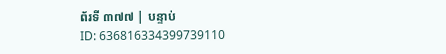ព័រទី ៣៧៧ | បន្ទាប់
ID: 636816334399739110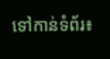ទៅកាន់ទំព័រ៖